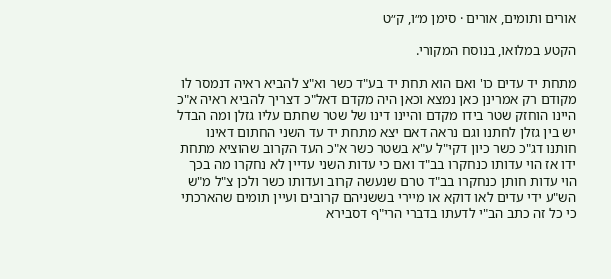אורים ותומים, אורים · סימן מ״ו, ק״ט

הקטע במלואו, בנוסח המקורי.

מתחת יד עדים כו' ואם הוא תחת יד בע"ד כשר וא"צ להביא ראיה דנמסר לו מקודם רק אמרינן כאן נמצא וכאן היה מקדם דאל"כ דצריך להביא ראיה א"כ היינו הוחזק שטר בידו מקדם והיינו דינו של שטר שחתם עליו גזלן ומה הבדל יש בין גזלן לחתנו וגם נראה דאם יצא מתחת יד עד השני החתום דאינו חותנו דג"כ כשר כיון דקי"ל ע"א בשטר כשר א"כ העד הקרוב שהוציא מתחת ידו אז הוי עדותו כנחקרו בב"ד ואם כי עדות השני עדיין לא נחקרו מה בכך הוי עדות חותן כנחקרו בב"ד טרם שנעשה קרוב ועדותו כשר ולכן צ"ל מ"ש הש"ע ידי עדים לאו דוקא או מיירי בששניהם קרובים ועיין תומים שהארכתי כי כל זה כתב הב"י לדעתו בדברי הרי"ף דסבירא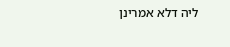ליה דלא אמרינן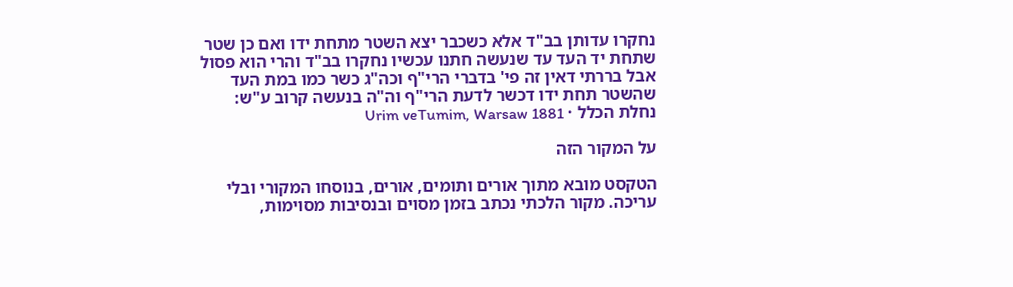נחקרו עדותן בב"ד אלא כשכבר יצא השטר מתחת ידו ואם כן שטר שתחת יד העד עד שנעשה חתנו עכשיו נחקרו בב"ד והרי הוא פסול אבל בררתי דאין זה פי' בדברי הרי"ף וכה"ג כשר כמו במת העד שהשטר תחת ידו דכשר לדעת הרי"ף וה"ה בנעשה קרוב ע"ש:
נחלת הכלל · Urim veTumim, Warsaw 1881

על המקור הזה

הטקסט מובא מתוך אורים ותומים, אורים, בנוסחו המקורי ובלי עריכה. מקור הלכתי נכתב בזמן מסוים ובנסיבות מסוימות,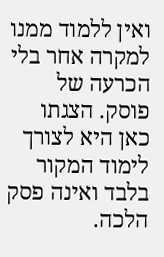ואין ללמוד ממנו למקרה אחר בלי הכרעה של פוסק. הצגתו כאן היא לצורך לימוד המקור בלבד ואינה פסק הלכה.